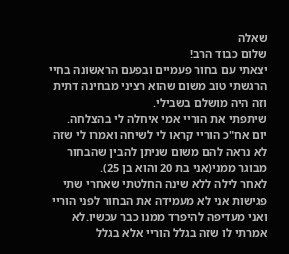שאלה
שלום כבוד הרב!
יצאתי עם בחור פעמיים ובפעם הראשונה בחיי הרגשתי טוב משום שהוא רציני מבחינה דתית וזה היה מושלם בשבילי.
שיתפתי את הוריי אמי איחלה לי בהצלחה.
יום אח"כ הוריי קראו לי לשיחה ואמרו לי שזה לא נראה להם משום שניתן להבין שהבחור מבוגר ממני(אני בת 20 והוא בן 25).
לאחר לילה ללא שינה החלטתי שאחרי שתי פגישות אני לא מעמידה את הבחור לפני הוריי ואני מעדיפה להיפרד ממנו כבר עכשיו.לא אמרתי לו שזה בגלל הוריי אלא בגלל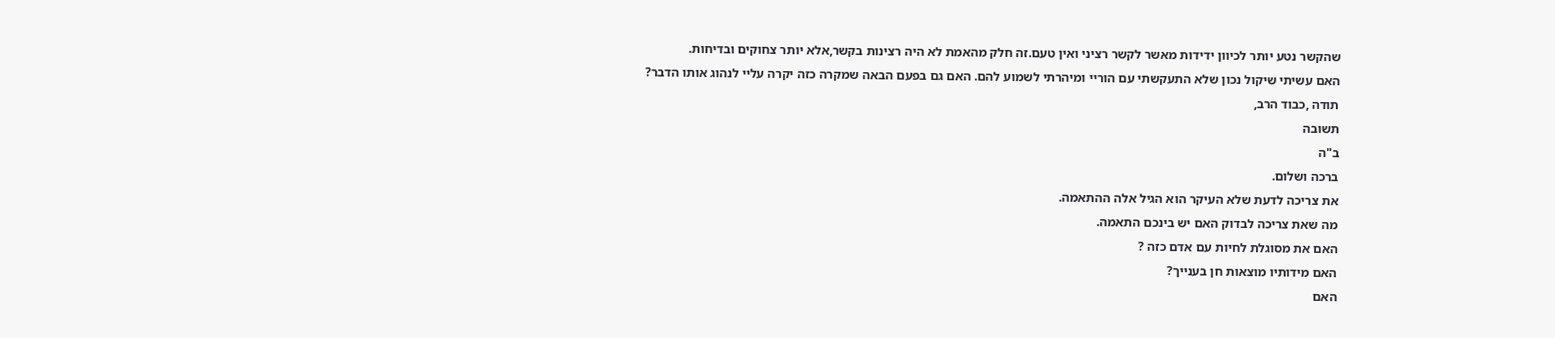שהקשר נטע יותר לכיוון ידידות מאשר לקשר רציני ואין טעם.זה חלק מהאמת לא היה רצינות בקשר,אלא יותר צחוקים ובדיחות.
האם עשיתי שיקול נכון שלא התעקשתי עם הוריי ומיהרתי לשמוע להם. האם גם בפעם הבאה שמקרה כזה יקרה עליי לנהוג אותו הדבר?
תודה ,כבוד הרב,
תשובה
ב"ה
ברכה ושלום.
את צריכה לדעת שלא העיקר הוא הגיל אלה ההתאמה.
מה שאת צריכה לבדוק האם יש בינכם התאמה.
האם את מסוגלת לחיות עם אדם כזה ?
האם מידותיו מוצאות חן בענייך?
האם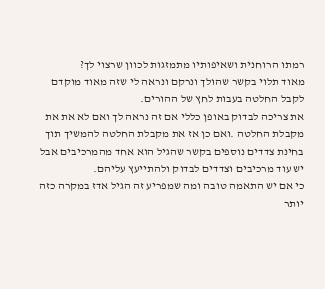רמתו הרוחנית ושאיפותיו מתמזגות לכוון שרצוי לך?
מאוד תלוי בקשר שהולך ונרקם ונראה לי שזה מאוד מוקדם לקבל החלטה בעבות לחץ של ההורים.
את צריכה לבדוק באופן כללי אם זה נראה לך ואם לא את את מקבלת החלטה .ואם כן אז את מקבלת החלטה להמשיך תוך בחינת צדדים נוספים בקשר שהגיל הוא אחד מהמרכיבים אבל יש עוד מרכיבים וצדדים לבדוק ולהתייעץ עליהם.
כי אם יש התאמה טובה ומה שמפריע זה הגיל אדז במקרה כזה יותר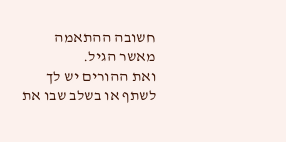חשובה ההתאמה מאשר הגיל.
ואת ההורים יש לך לשתף או בשלב שבו את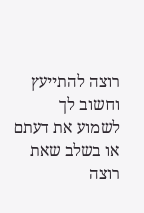רוצה להתייעץ וחשוב לך לשמוע את דעתם או בשלב שאת רוצה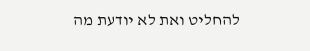להחליט ואת לא יודעת מה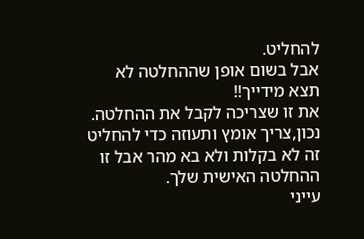להחליט.
אבל בשום אופן שההחלטה לא תצא מידייך!!
את זו שצריכה לקבל את ההחלטה.
נכון,צריך אומץ ותעוזה כדי להחליט זה לא בקלות ולא בא מהר אבל זו ההחלטה האישית שלך.
עייני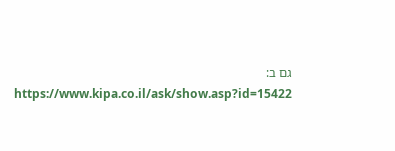גם ב:
https://www.kipa.co.il/ask/show.asp?id=15422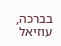בברכה,
עוזיאל